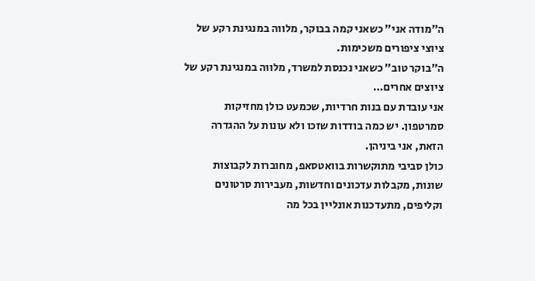ה"מודה אני" כשאני קמה בבוקר, מלווה במנגינת רקע של ציוצי ציפורים משכימות.
ה"בוקר טוב" כשאני נכנסת למשרד, מלווה במנגינת רקע של ציוצים אחרים…
אני עובדת עם בנות חרדיות, שכמעט כולן מחזיקות סמרטפון. יש כמה בודדות שזכו ולא עונות על ההגדרה הזאת, אני ביניהן.
כולן סביבי מתוקשרות בוואטסאפ, מחוברות לקבוצות שונות, מקבלות עדכונים וחדשות, מעבירות סרטונים וקליפים, מתעדכנות אונליין בכל מה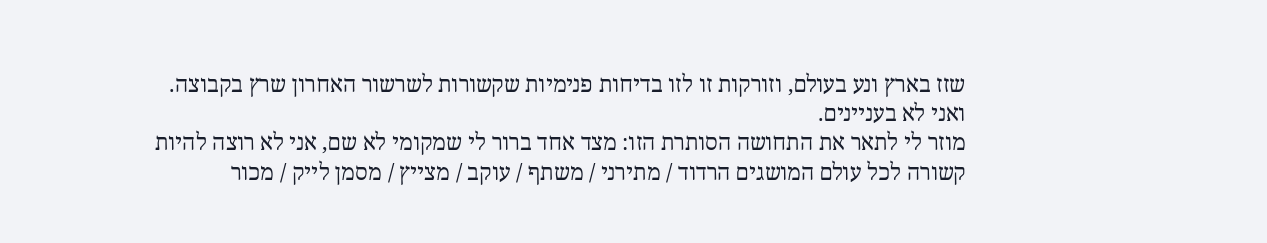שזז בארץ ונע בעולם, וזורקות זו לזו בדיחות פנימיות שקשורות לשרשור האחרון שרץ בקבוצה.
ואני לא בעניינים.
מוזר לי לתאר את התחושה הסותרת הזו: מצד אחד ברור לי שמקומי לא שם, אני לא רוצה להיות קשורה לכל עולם המושגים הרדוד / מתירני / משתף / עוקב / מצייץ / מסמן לייק / מכור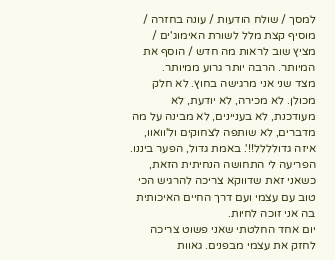למסך / שולח הודעות / עונה בחזרה / מוסיף קצת מלל לשורת האימוג'ים / מציץ שוב לראות מה חדש / הוסף את המיותר. הרבה יותר גרוע ממיותר.
מצד שני אני מרגישה בחוץ. לא חלק מכולן. לא מכירה, לא יודעת, לא מעודכנת, לא בעניינים, לא מבינה על מה מדברים, לא שותפה לצחוקים ול'וואוו, איזה גדולללל!!'. באמת גדול, הפער ביננו.
הפריעה לי התחושה הנחיתית הזאת, כשאני זאת שדווקא צריכה להרגיש הכי טוב עם עצמי ועם דרך החיים האיכותית בה אני זוכה לחיות.
יום אחד החלטתי שאני פשוט צריכה לחזק את עצמי מבפנים. גאוות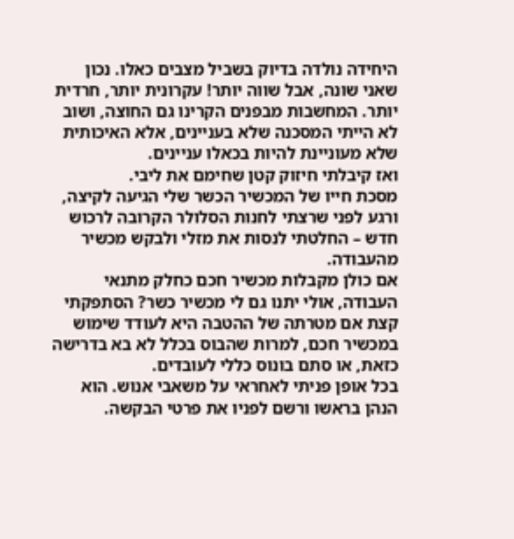היחידה נולדה בדיוק בשביל מצבים כאלו. נכון שאני שונה, אבל שווה יותר! עקרונית יותר, חרדית יותר. המחשבות מבפנים הקרינו גם החוצה, ושוב לא הייתי המסכנה שלא בעניינים, אלא האיכותית שלא מעוניינת להיות בכאלו עניינים.
ואז קיבלתי חיזוק קטן שחימם את ליבי.
מסכת חייו של המכשיר הכשר שלי הגיעה לקיצה, ורגע לפני שרצתי לחנות הסלולר הקרובה לרכוש חדש – החלטתי לנסות את מזלי ולבקש מכשיר מהעבודה.
אם כולן מקבלות מכשיר חכם כחלק מתנאי העבודה, אולי יתנו גם לי מכשיר כשר? הסתפקתי קצת אם מטרתה של ההטבה היא לעודד שימוש במכשיר חכם, למרות שהבוס בכלל לא בא בדרישה כזאת, או סתם בונוס כללי לעובדים.
בכל אופן פניתי לאחראי על משאבי אנוש. הוא הנהן בראשו ורשם לפניו את פרטי הבקשה.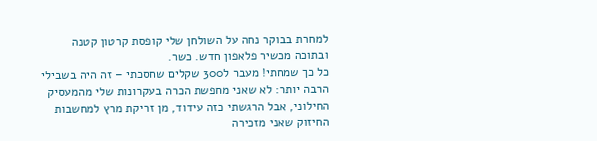למחרת בבוקר נחה על השולחן שלי קופסת קרטון קטנה ובתוכה מכשיר פלאפון חדש. כשר.
כל כך שמחתי! מעבר ל300 שקלים שחסכתי – זה היה בשבילי הרבה יותר: לא שאני מחפשת הכרה בעקרונות שלי מהמעסיק החילוני, אבל הרגשתי כזה עידוד, מן זריקת מרץ למחשבות החיזוק שאני מזכירה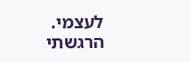לעצמי.
הרגשתי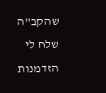שהקב"ה שלח לי הזדמנות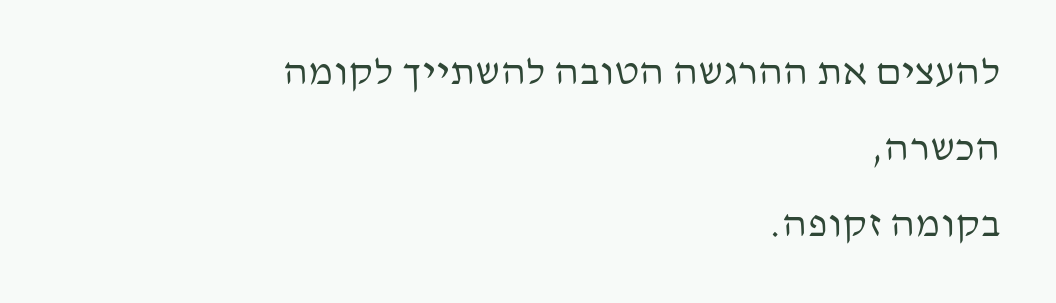להעצים את ההרגשה הטובה להשתייך לקומה הכשרה,
בקומה זקופה.